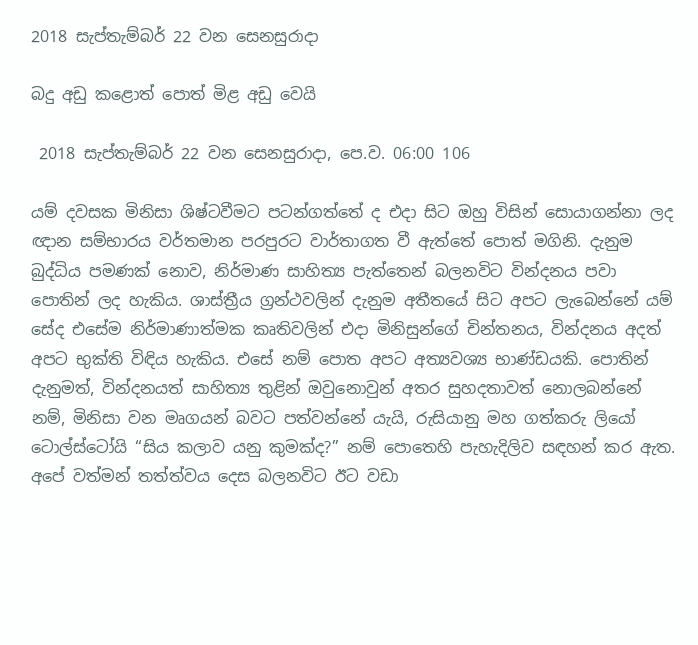2018 සැප්තැම්බර් 22 වන සෙනසුරාදා

බදු අඩු කළොත් පොත් මිළ අඩු වෙයි

 2018 සැප්තැම්බර් 22 වන සෙනසුරාදා, පෙ.ව. 06:00 106

යම් දවසක මිනිසා ශිෂ්ටවීමට පටන්ගත්තේ ද එදා සිට ඔහු විසින් සොයාගන්නා ලද ඥාන සම්භාරය වර්තමාන පරපුරට වාර්තාගත වී ඇත්තේ පොත් මගිනි. දැනුම බුද්ධිය පමණක් නොව, නිර්මාණ සාහිත්‍ය පැත්තෙන් බලනවිට වින්දනය පවා පොතින් ලද හැකිය. ශාස්ත්‍රීය ග්‍රන්ථවලින් දැනුම අතීතයේ සිට අපට ලැබෙන්නේ යම් සේද එසේම නිර්මාණාත්මක කෘතිවලින් එදා මිනිසුන්ගේ චින්තනය, වින්දනය අදත් අපට භුක්ති විඳිය හැකිය. එසේ නම් පොත අපට අත්‍යවශ්‍ය භාණ්ඩයකි. පොතින් දැනුමත්, වින්දනයත් සාහිත්‍ය තුළින් ඔවුනොවුන් අතර සුහදතාවත් නොලබන්නේ නම්, මිනිසා වන මෘගයන් බවට පත්වන්නේ යැයි, රුසියානු මහ ගත්කරු ලියෝ ටොල්ස්ටෝයි “සිය කලාව යනු කුමක්ද?” නම් පොතෙහි පැහැදිලිව සඳහන් කර ඇත. අපේ වත්මන් තත්ත්වය දෙස බලනවිට ඊට වඩා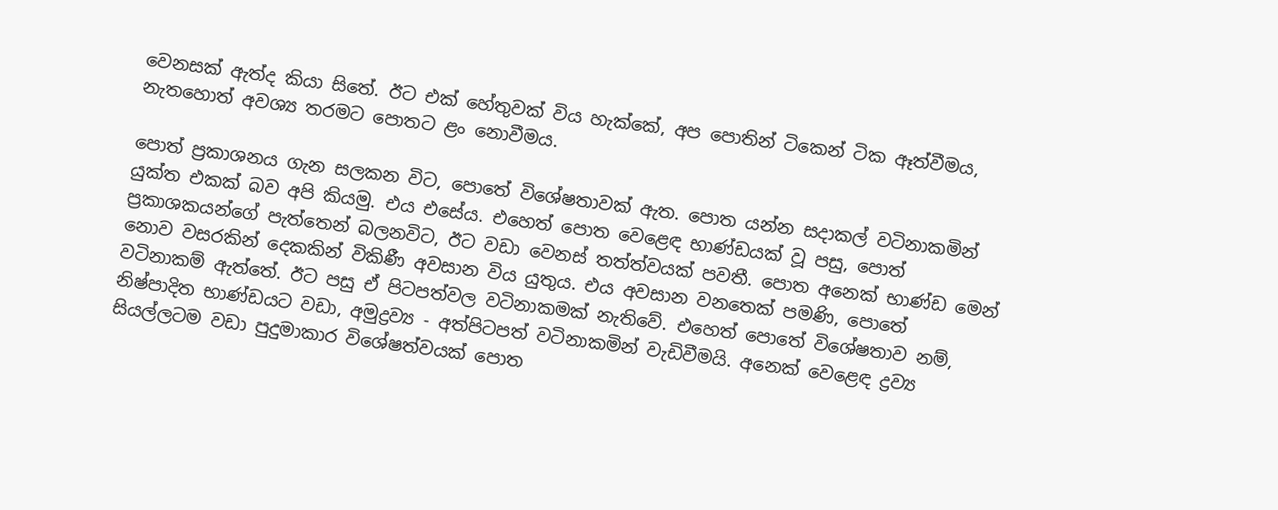වෙනසක් ඇත්ද කියා සිතේ. ඊට එක් හේතුවක් විය හැක්කේ, අප පොතින් ටිකෙන් ටික ඈත්වීමය, නැතහොත් අවශ්‍ය තරමට පොතට ළං නොවීමය.

පොත් ප්‍රකාශනය ගැන සලකන විට, පොතේ විශේෂතාවක් ඇත. පොත යන්න සදාකල් වටිනාකමින් යුක්ත එකක් බව අපි කියමු. එය එසේය. එහෙත් පොත වෙළෙඳ භාණ්ඩයක් වූ පසු, පොත් ප්‍රකාශකයන්ගේ පැත්තෙන් බලනවිට, ඊට වඩා වෙනස් තත්ත්වයක් පවතී. පොත අනෙක් භාණ්ඩ මෙන් නොව වසරකින් දෙකකින් විකිණී අවසාන විය යුතුය. එය අවසාන වනතෙක් පමණි, පොතේ වටිනාකම් ඇත්තේ. ඊට පසු ඒ පිටපත්වල වටිනාකමක් නැතිවේ. එහෙත් පොතේ විශේෂතාව නම්, නිෂ්පාදිත භාණ්ඩයට වඩා, අමුද්‍රව්‍ය - අත්පිටපත් වටිනාකමින් වැඩිවීමයි. අනෙක් වෙළෙඳ ද්‍රව්‍ය සියල්ලටම වඩා පුදුමාකාර විශේෂත්වයක් පොත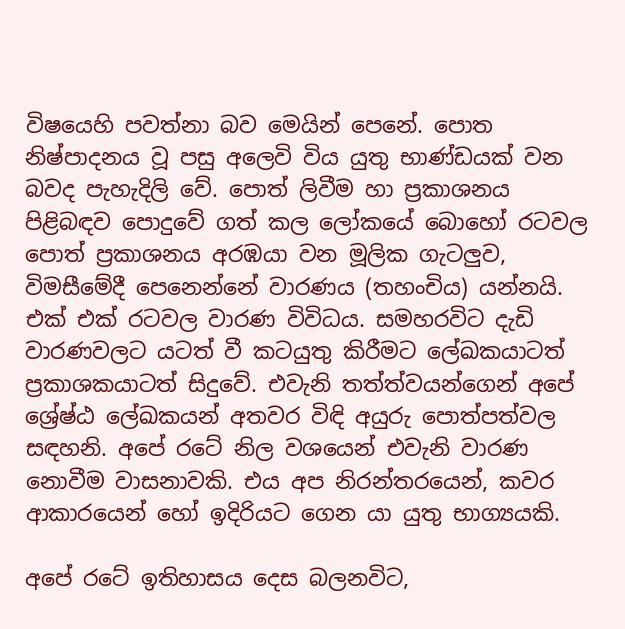විෂයෙහි පවත්නා බව මෙයින් පෙනේ. පොත නිෂ්පාදනය වූ පසු අලෙවි විය යුතු භාණ්ඩයක් වන බවද පැහැදිලි වේ. පොත් ලිවීම හා ප්‍රකාශනය පිළිබඳව පොදුවේ ගත් කල ලෝකයේ බොහෝ රටවල පොත් ප්‍රකාශනය අරඹයා වන මූලික ගැටලුව, විමසීමේදී පෙනෙන්නේ වාරණය (තහංචිය) යන්නයි. එක් එක් රටවල වාරණ විවිධය. සමහරවිට දැඩි වාරණවලට යටත් වී කටයුතු කිරීමට ලේඛකයාටත් ප්‍රකාශකයාටත් සිදුවේ. එවැනි තත්ත්වයන්ගෙන් අපේ ශ්‍රේෂ්ඨ ලේඛකයන් අතවර විඳි අයුරු පොත්පත්වල සඳහනි. අපේ රටේ නිල වශයෙන් එවැනි වාරණ නොවීම වාසනාවකි. එය අප නිරන්තරයෙන්, කවර ආකාරයෙන් හෝ ඉදිරියට ගෙන යා යුතු භාග්‍යයකි.

අපේ රටේ ඉතිහාසය දෙස බලනවිට,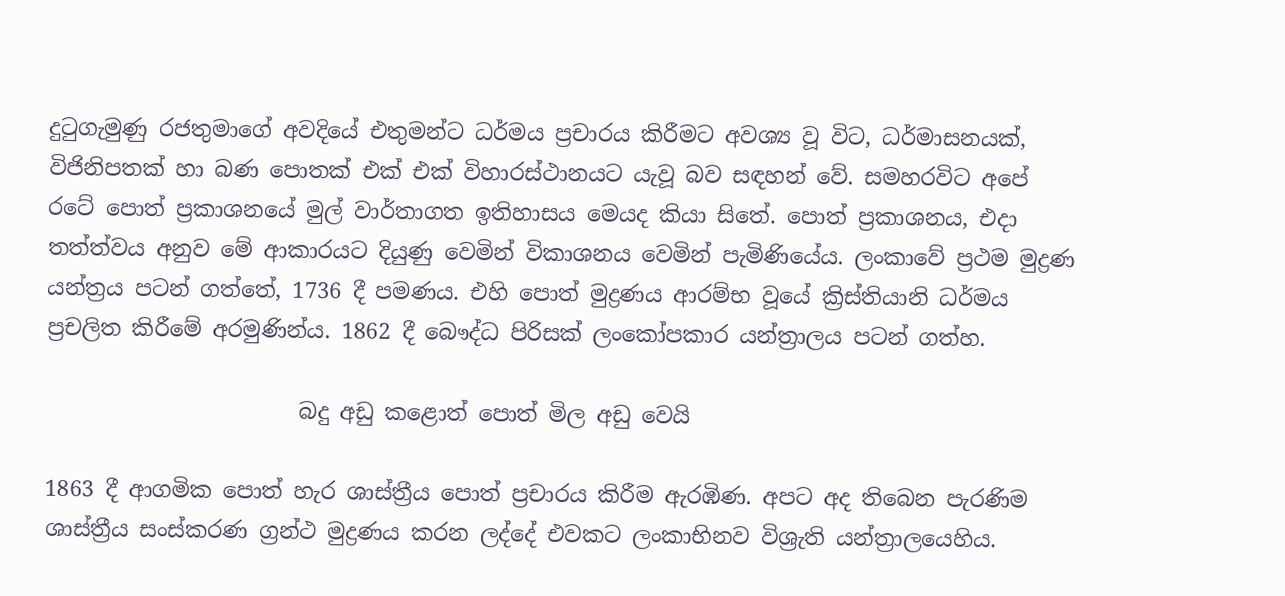දුටුගැමුණු රජතුමාගේ අවදියේ එතුමන්ට ධර්මය ප්‍රචාරය කිරීමට අවශ්‍ය වූ විට, ධර්මාසනයක්, විජිනිපතක් හා බණ පොතක් එක් එක් විහාරස්ථානයට යැවූ බව සඳහන් වේ. සමහරවිට අපේ රටේ පොත් ප්‍රකාශනයේ මුල් වාර්තාගත ඉතිහාසය මෙයද කියා සිතේ. පොත් ප්‍රකාශනය, එදා තත්ත්වය අනුව මේ ආකාරයට දියුණු වෙමින් විකාශනය වෙමින් පැමිණියේය. ලංකාවේ ප්‍රථම මුද්‍රණ යන්ත්‍රය පටන් ගත්තේ, 1736 දී පමණය. එහි පොත් මුද්‍රණය ආරම්භ වූයේ ක්‍රිස්තියානි ධර්මය ප්‍රචලිත කිරීමේ අරමුණින්ය. 1862 දී බෞද්ධ පිරිසක් ලංකෝපකාර යන්ත්‍රාලය පටන් ගත්හ.

                       බදු අඩු කළොත් පොත් මිල අඩු වෙයි

1863 දී ආගමික පොත් හැර ශාස්ත්‍රීය පොත් ප්‍රචාරය කිරීම ඇරඹිණ. අපට අද තිබෙන පැරණිම ශාස්ත්‍රීය සංස්කරණ ග්‍රන්ථ මුද්‍රණය කරන ලද්දේ එවකට ලංකාභිනව විශ්‍රැති යන්ත්‍රාලයෙහිය.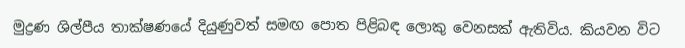මුද්‍රණ ශිල්පීය තාක්ෂණයේ දියුණුවත් සමඟ පොත පිළිබඳ ලොකු වෙනසක් ඇතිවිය. කියවන විට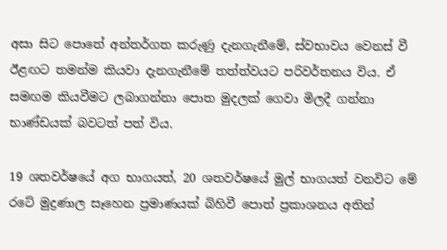අසා සිට පොතේ අන්තර්ගත කරුණු දැනගැනීමේ, ස්වභාවය වෙනස් වී ඊළඟට තමන්ම කියවා දැනගැනීමේ තත්ත්වයට පරිවර්තනය විය. ඒ සමඟම කියවීමට ලබාගන්නා පොත මුදලක් ගෙවා මිලදී ගන්නා භාණ්ඩයක් බවටත් පත් විය.

19 ශතවර්ෂයේ අග භාගයත්, 20 ශතවර්ෂයේ මුල් භාගයත් වනවිට මේ රටේ මුද්‍රණාල සෑහෙන ප්‍රමාණයක් බිහිවී පොත් ප්‍රකාශනය අතින්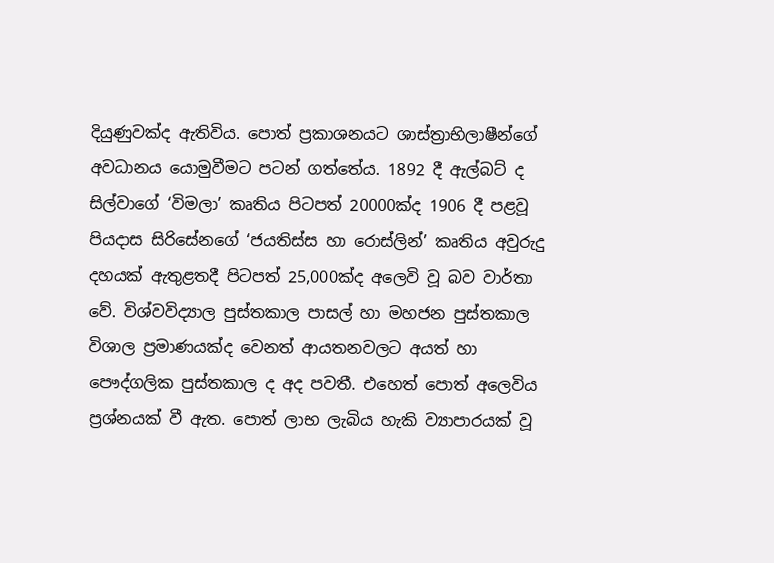දියුණුවක්ද ඇතිවිය. පොත් ප්‍රකාශනයට ශාස්ත්‍රාභිලාෂීන්ගේ අවධානය යොමුවීමට පටන් ගත්තේය. 1892 දී ඇල්බට් ද සිල්වාගේ ‘විමලා’ කෘතිය පිටපත් 20000ක්ද 1906 දී පළවූ පියදාස සිරිසේනගේ ‘ජයතිස්ස හා රොස්ලින්’ කෘතිය අවුරුදු දහයක් ඇතුළතදී පිටපත් 25,000ක්ද අලෙවි වූ බව වාර්තා වේ. විශ්වවිද්‍යාල පුස්තකාල පාසල් හා මහජන පුස්තකාල විශාල ප්‍රමාණයක්ද වෙනත් ආයතනවලට අයත් හා පෞද්ගලික පුස්තකාල ද අද පවතී. එහෙත් පොත් අලෙවිය ප්‍රශ්නයක් වී ඇත. පොත් ලාභ ලැබිය හැකි ව්‍යාපාරයක් වූ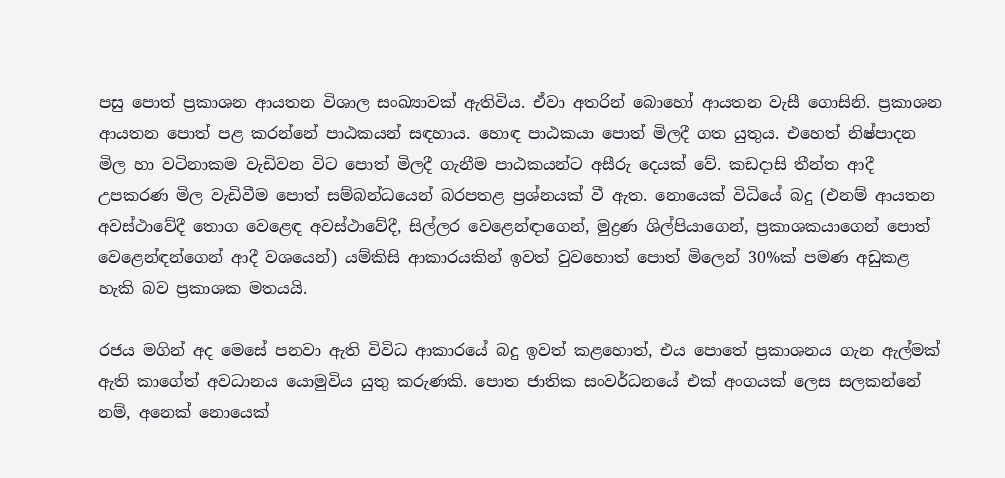පසු පොත් ප්‍රකාශන ආයතන විශාල සංඛ්‍යාවක් ඇතිවිය. ඒවා අතරින් බොහෝ ආයතන වැසී ගොසිනි. ප්‍රකාශන ආයතන පොත් පළ කරන්නේ පාඨකයන් සඳහාය. හොඳ පාඨකයා පොත් මිලදී ගත යුතුය. එහෙත් නිෂ්පාදන මිල හා වටිනාකම වැඩිවන විට පොත් මිලදී ගැනීම පාඨකයන්ට අසීරු දෙයක් වේ. කඩදාසි තීන්ත ආදී උපකරණ මිල වැඩිවීම පොත් සම්බන්ධයෙන් බරපතළ ප්‍රශ්නයක් වී ඇත. නොයෙක් විධියේ බදු (එනම් ආයතන අවස්ථාවේදී තොග වෙළෙඳ අවස්ථාවේදී, සිල්ලර වෙළෙන්ඳාගෙන්, මුද්‍රණ ශිල්පියාගෙන්, ප්‍රකාශකයාගෙන් පොත් වෙළෙන්ඳන්ගෙන් ආදී වශයෙන්) යම්කිසි ආකාරයකින් ඉවත් වුවහොත් පොත් මිලෙන් 30%ක් පමණ අඩුකළ හැකි බව ප්‍රකාශක මතයයි.

රජය මගින් අද මෙසේ පනවා ඇති විවිධ ආකාරයේ බදු ඉවත් කළහොත්, එය පොතේ ප්‍රකාශනය ගැන ඇල්මක් ඇති කාගේත් අවධානය යොමුවිය යුතු කරුණකි. පොත ජාතික සංවර්ධනයේ එක් අංගයක් ලෙස සලකන්නේ නම්, අනෙක් නොයෙක්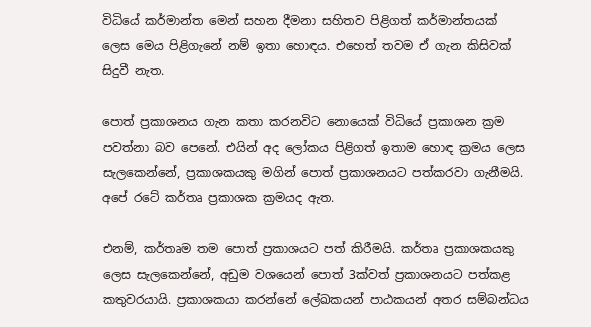විධියේ කර්මාන්ත මෙන් සහන දීමනා සහිතව පිළිගත් කර්මාන්තයක් ලෙස මෙය පිළිගැනේ නම් ඉතා හොඳය. එහෙත් තවම ඒ ගැන කිසිවක් සිදුවී නැත.

පොත් ප්‍රකාශනය ගැන කතා කරනවිට නොයෙක් විධියේ ප්‍රකාශන ක්‍රම පවත්නා බව පෙනේ. එයින් අද ලෝකය පිළිගත් ඉතාම හොඳ ක්‍රමය ලෙස සැලකෙන්නේ, ප්‍රකාශකයකු මගින් පොත් ප්‍රකාශනයට පත්කරවා ගැනීමයි. අපේ රටේ කර්තෘ ප්‍රකාශක ක්‍රමයද ඇත.

එනම්, කර්තෘම තම පොත් ප්‍රකාශයට පත් කිරීමයි. කර්තෘ ප්‍රකාශකයකු ලෙස සැලකෙන්නේ, අඩුම වශයෙන් පොත් 3ක්වත් ප්‍රකාශනයට පත්කළ කතුවරයායි. ප්‍රකාශකයා කරන්නේ ලේඛකයන් පාඨකයන් අතර සම්බන්ධය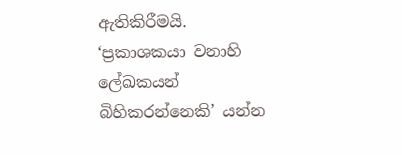ඇතිකිරීමයි. ‘ප්‍රකාශකයා වනාහි ලේඛකයන් බිහිකරන්නෙකි’ යන්න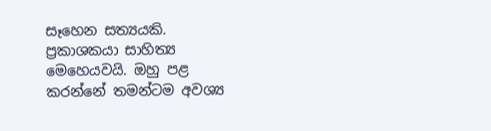සෑහෙන සත්‍යයකි. ප්‍රකාශකයා සාහිත්‍ය මෙහෙයවයි. ඔහු පළ කරන්නේ තමන්ටම අවශ්‍ය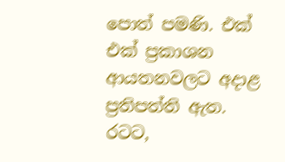පොත් පමණි. එක් එක් ප්‍රකාශන ආයතනවලට අදාළ ප්‍රතිපත්ති ඇත. රටට,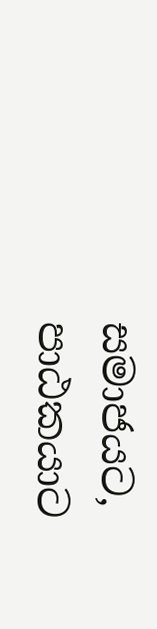සමාජයට, පාඨකයාට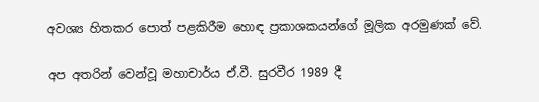අවශ්‍ය හිතකර පොත් පළකිරීම හොඳ ප්‍රකාශකයන්ගේ මූලික අරමුණක් වේ.

අප අතරින් වෙන්වූ මහාචාර්ය ඒ.වී. සුරවීර 1989 දී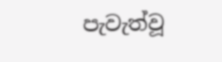පැවැත්වූ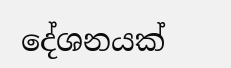දේශනයක්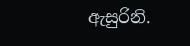ඇසුරිනි.